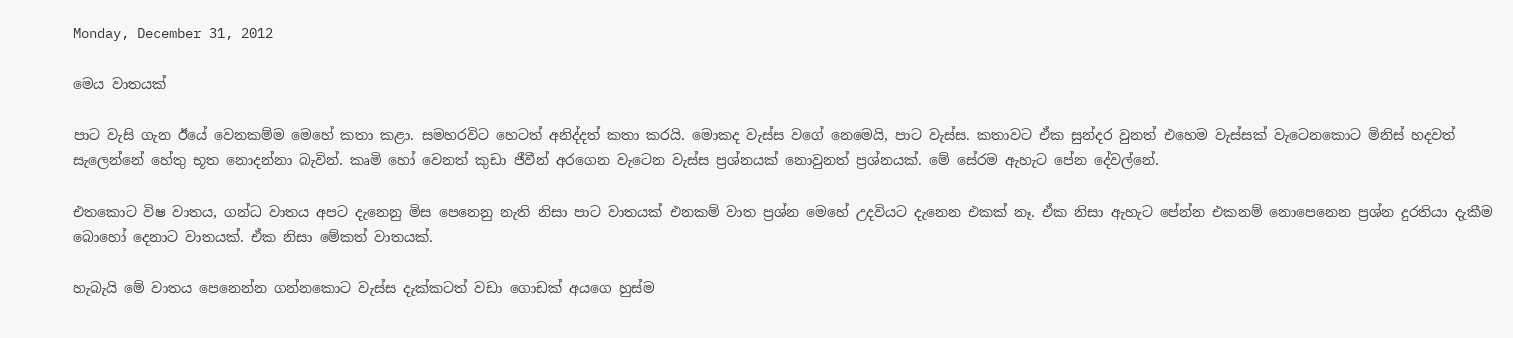Monday, December 31, 2012

මෙය වාතයක්

පාට වැසි ගැන ඊයේ වෙනකම්ම මෙහේ කතා කළා. සමහරවිට හෙටත් අනිද්දත් කතා කරයි. මොකද වැස්ස වගේ නෙමෙයි, පාට වැස්ස. කතාවට ඒක සුන්දර වුනත් එහෙම වැස්සක් වැටෙනකොට මිනිස් හදවත් සැලෙන්නේ හේතු භූත නොදන්නා බැවින්. කෘමි හෝ වෙනත් කුඩා ජීවීන් අරගෙන වැටෙන වැස්ස ප්‍රශ්නයක් නොවුනත් ප්‍රශ්නයක්. මේ සේරම ඇහැට පේන දේවල්නේ.

එතකොට විෂ වාතය, ගන්ධ වාතය අපට දැනෙනු මිස පෙනෙනු නැති නිසා පාට වාතයක් එනකම් වාත ප්‍රශ්න මෙහේ උදවියට දැනෙන එකක් නෑ. ඒක නිසා ‍ඇහැට පේන්න එකනම් නොපෙනෙන ප්‍රශ්න දුරතියා දැකීම බොහෝ දෙනාට වාතයක්. ඒක නිසා මේකත් වාතයක්.

හැබැයි මේ වාතය පෙනෙන්න ගන්නකොට ‍වැස්ස දැක්කටත් වඩා ගොඩක් අයගෙ හුස්ම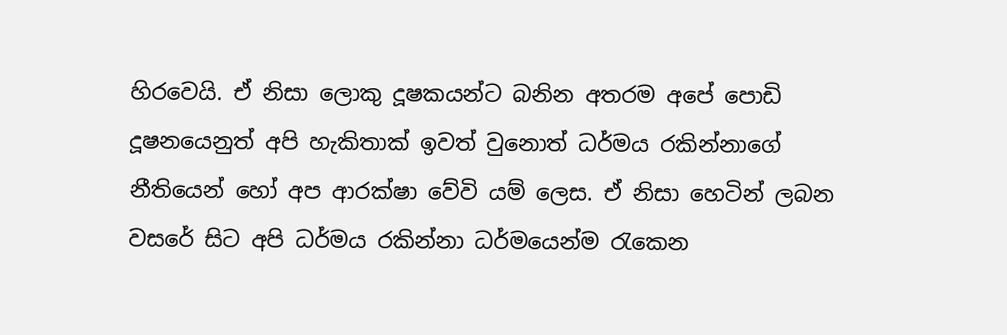හිරවෙයි. ඒ නිසා ලොකු දූෂකයන්ට බනින අතරම අපේ පොඩි දූෂනයෙනුත් අපි හැකිතාක් ඉවත් වුනොත් ධර්මය රකින්නාගේ නීතියෙන් හෝ අප ආරක්ෂා වේවි යම් ලෙස. ඒ නිසා හෙටින් ලබන වසරේ සිට අපි ධර්මය රකින්නා ධර්මයෙන්ම රැකෙන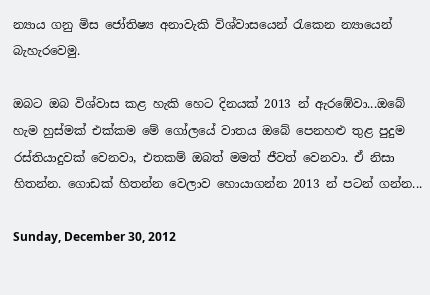න්‍යාය ගනු මිස ජෝතිෂ්‍ය අනාවැකි විශ්වාසයෙන් රැකෙන න්‍යායෙන් බැ‍හැරවෙමු‍.

ඔබට ඔබ විශ්වාස කළ හැකි හෙට දිනයක් 2013 න් ඇරඹේවා...ඔබේ හැම හුස්මක් එක්කම මේ ගෝලයේ වාතය ඔබේ පෙනහළු තුළ පුදුම රස්තියාදුවක් වෙනවා, එතකම් ඔබත් මමත් ජීවත් වෙනවා. ඒ නිසා හිතන්න. ගොඩක් හිතන්න වෙලාව හොයාගන්න 2013 න් පටන් ගන්න...

Sunday, December 30, 2012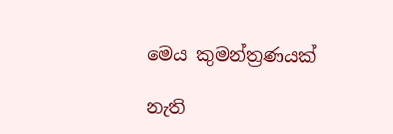මෙය කුමන්ත්‍රණයක්

නැති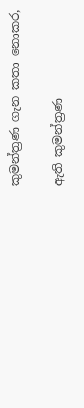කුමන්ත්‍රණ ගැන කතා නොකර,

ඇති කුමන්ත්‍රණ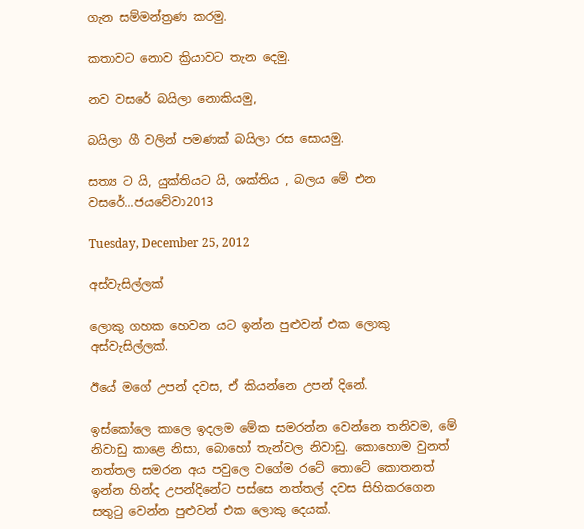ගැන සම්මන්ත්‍රණ කරමු.

කතාවට නොව ක්‍රියාවට තැන දෙමු.

නව වසරේ බයිලා නොකියමු,

බයිලා ගී වලින් පමණක් බයිලා රස සොයමු.

සත්‍ය ට යි, යුක්තියට යි, ශක්තිය , බලය මේ එන ව‍සරේ...ජයවේවා2013

Tuesday, December 25, 2012

අස්වැසිල්ලක්

ලොකු ගහක හෙවන යට ඉන්න පුළුවන් එක ලොකු අස්වැසිල්ලක්.

ඊයේ මගේ උපන් දවස, ඒ කියන්නෙ උපන් දිනේ.

ඉස්කෝලෙ කාලෙ ඉදලම මේක සමරන්න වෙන්නෙ තනිවම, මේ නිවාඩු කාළෙ නිසා, බොහෝ තැන්වල නිවාඩු. කොහොම වුනත් නත්තල සමරන අය පවුලෙ වගේම රටේ තොටේ කොතනත් ඉන්න හින්ද උපන්දිනේට පස්සෙ නත්තල් දවස සිහිකරගෙන සතුටු වෙන්න පුළුවන් එක ලොකු දෙයක්.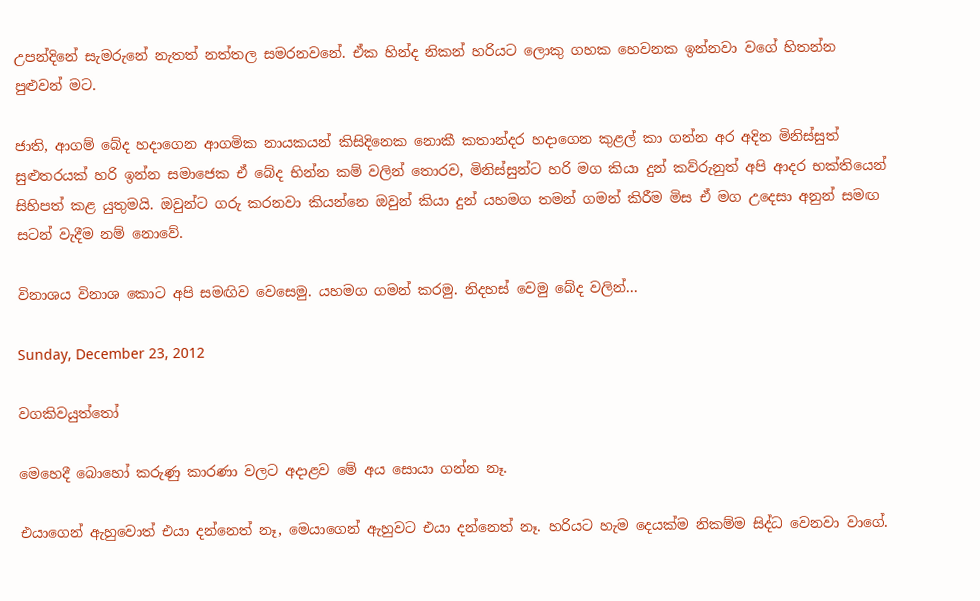උපන්දිනේ සැමරුනේ නැතත් නත්තල සමරනවනේ. ඒක හින්ද නිකන් හරියට ලොකු ගහක හෙවනක ඉන්නවා වගේ හිතන්න පුළුවන් මට.

ජාති, ආගම් බේද හදාගෙන ආගමික නායකයන් කිසිදිනෙක නොකී කතාන්දර හදාගෙන කුළල් කා ගන්න අර අදින මිනිස්සුත් සුළුතරයක් හරි ඉන්න සමාජෙක ඒ බේද භින්න කම් වලින් තොරව, මිනිස්සුන්ට හරි මග කියා දුන් කව්රුනුත් අපි ආදර භක්තියෙන් සිහිපත් කළ යුතුමයි. ඔවුන්ට ගරු කරනවා කියන්නෙ ඔවුන් කියා දුන් යහමග තමන් ගමන් කිරීම මිස ඒ මග උදෙසා අනුන් සමඟ සටන් වැදීම නම් නොවේ.

විනාශය විනාශ කොට අපි සමඟිව වෙසෙමු. යහමග ගමන් කරමු. නිදහස් වෙමු බේද වලින්...

Sunday, December 23, 2012

වගකිවයුත්තෝ

මෙහෙදී බොහෝ කරුණු කාරණා වලට අදාළව මේ අය සොයා ගන්න නෑ.

එයාගෙන් ඇහුවොත් එයා දන්නෙත් නෑ, මෙයාගෙන් ඇහුවට එයා දන්නෙත් නෑ. හරියට හැම දෙයක්ම නිකම්ම සිද්ධ වෙනවා වාගේ.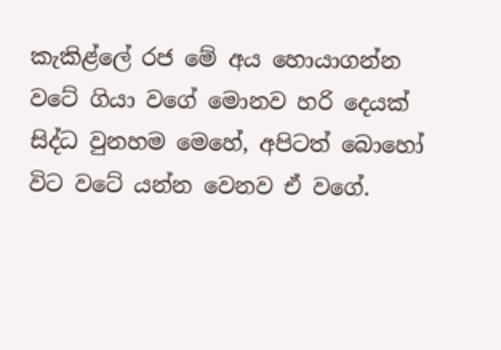කැකිළ්ලේ රජ මේ අය හොයාගන්න වටේ ගියා වගේ මොනව හරි දෙයක් සිද්ධ වුනහම මෙහේ, අපිටත් බොහෝ විට වටේ යන්න වෙනව ඒ වගේ.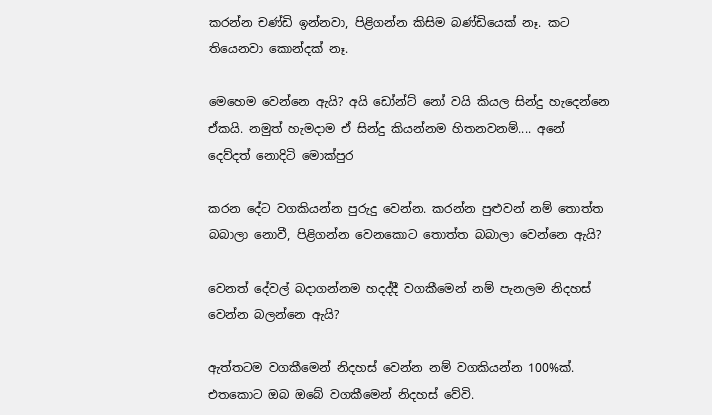කරන්න චණ්ඩි ඉන්නවා, පිළිගන්න කිසිම බණ්ඩියෙක් නෑ. කට තියෙනවා කොන්දක් නෑ.

මෙහෙම වෙන්නෙ ඇයි? අයි ඩෝන්ට් නෝ වයි කියල සින්දු හැදෙන්නෙ ඒකයි. නමුත් හැමදාම ඒ සින්දු කියන්නම හිතනවනම්.... අනේ දෙව්දත් නොදිටි මොක්පුර

කරන දේට වගකියන්න පුරුදු වෙන්න. කරන්න පුළුවන් නම් තොත්ත බබාලා නොවී, පිළිගන්න වෙනකොට තොත්ත බබාලා වෙන්නෙ ඇයි?

වෙනත් දේවල් බදාගන්නම හදද්දී වගකීමෙන් නම් පැනලම නිදහස් වෙන්න බලන්නෙ ඇයි?

ඇත්තටම වගකීමෙන් නිදහස් වෙන්න නම් වගකියන්න 100%ක්. එ‍තකොට ඔබ ඔබේ වගකීමෙන් නිදහස් වේවි.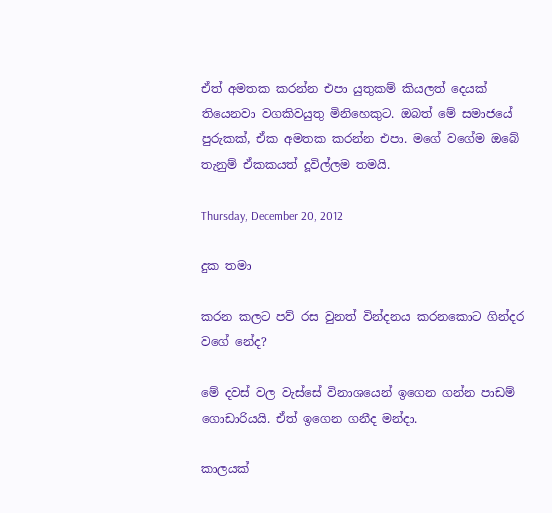ඒත් අමතක කරන්න එපා යුතුකම් කියලත් දෙයක් තියෙනවා වගකිවයුතු මිනිහෙකුට. ඔබත් මේ සමාජයේ පුරුකක්, ඒක අමතක කරන්න එපා. මගේ වගේම ඔබේ තැනුම් ඒකකයත් දූවිල්ලම තමයි.

Thursday, December 20, 2012

දුක තමා

කරන කලට පව් රස වුනත් වින්දනය කරනකොට ගින්දර වගේ නේද?

මේ දවස් වල වැස්සේ විනාශයෙන් ඉගෙන ගන්න පාඩම් ගොඩාරියයි. ඒත් ඉගෙන ගනීද මන්දා.

කාලයක්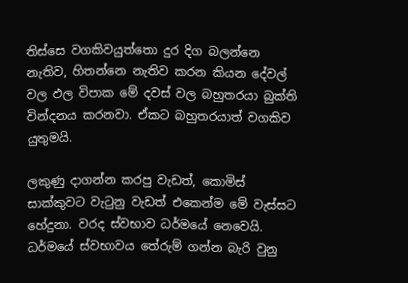තිස්සෙ වගකිවයුත්තො දුර දිග බලන්නෙ නැතිව, හිතන්නෙ නැතිව කරන කියන දේවල් වල ඵල විපාක මේ දවස් වල බහුතරයා බුක්ති වින්දනය කරනවා. ඒකට බහුතරයාත් වගකිව යුතුමයි.

ලකුණු දාගන්න කරපු වැඩත්, කොමිස් සාක්කුවට වැටුනු වැඩත් එකෙන්ම මේ වැස්සට හේදුනා. වරද ස්වභාව ධර්මයේ නෙවෙයි. ධර්මයේ ස්වභාවය තේරුම් ගන්න බැරි වුනු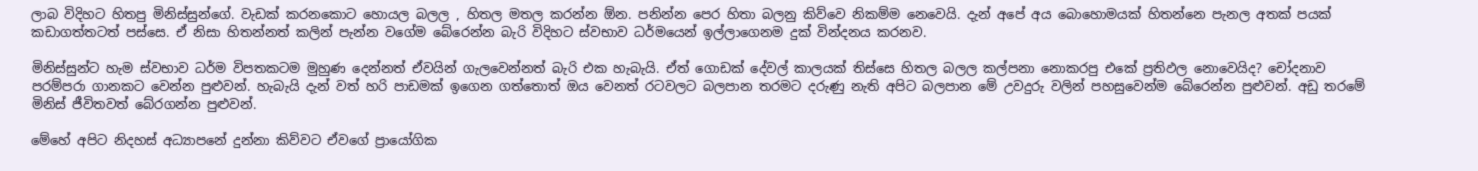ලාබ විදිහට හිතපු මිනිස්සුන්ගේ. වැඩක් කරනකොට හොයල බලල , හිතල මතල කරන්න ඕන. පනින්න පෙර හිතා බලනු කිව්වෙ නිකම්ම නෙවෙයි. දැන් අපේ අය ‍‍බොහොමයක් හිතන්නෙ පැනල අතක් පයක් කඩාගත්තටත් පස්සෙ. ඒ නිසා හිතන්නත් කලින් පැන්න වගේම බේරෙන්න බැරි විදිහට ස්වභාව ධර්මයෙන් ඉල්ලාගෙනම දුක් වින්දනය කරනව.

මිනිස්සුන්ට හැම ස්වභාව ධර්ම විපතකටම මුහුණ දෙන්නත් ඒවයින් ගැලවෙන්නත් බැරි එක හැබැයි. ඒත් ගොඩක් දේවල් කාලයක් තිස්සෙ හිතල බලල කල්පනා නොකරපු ‍එකේ ප්‍රතිඵල නොවෙයිද? චෝදනාව පරම්පරා ගානකට වෙන්න පුළුවන්. හැබැයි දැන් වත් හරි පාඩමක් ඉගෙන ගත්තොත් ඔය වෙනත් රටවලට බලපාන තරමට දරුණු නැති අපිට බලපාන මේ උවදුරු වලින් පහසුවෙන්ම බේරෙන්න පුළුවන්. අඩු තරමේ මිනිස් ජීවිතවත් බේරගන්න පුළුවන්.

මේහේ අපිට නිදහස් අධ්‍යාපනේ දුන්නා කිව්වට ඒවගේ ප්‍රායෝගික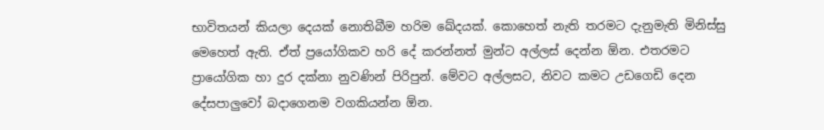භාවිතයන් කියලා දෙයක් නොතිබීම හරිම ‍ඛේදයක්. කොහෙත් නැති තරමට දැනුමැති මිනිස්සු මෙහෙත් ඇති. ඒත් ප්‍රයෝගිකව හරි දේ කරන්නත් මුන්ට අල්ලස් දෙන්න ඕන. එතරමට ප්‍රායෝගික හා දුර දක්නා නුවණින් පිරිපුන්. මේවට අල්ලසට, නිවට කමට උඩගෙඩි දෙන දේසපාලුවෝ බදාගෙනම වගකියන්න ඕන.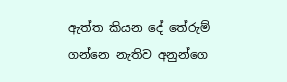ඇත්ත කියන දේ තේරුම් ගන්නෙ නැතිව අනුන්ගෙ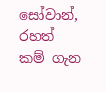සෝවාන්, රහත් කම් ‍ගැන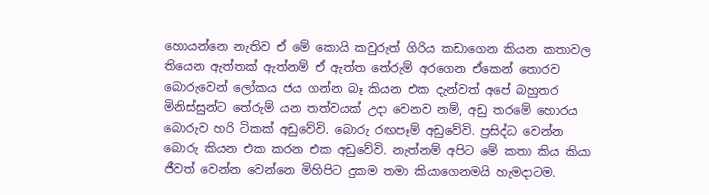හොයන්නෙ නැතිව ඒ මේ කොයි කවුරුත් ගිරිය කඩාගෙන කියන කතාවල තියෙන ඇත්තක් ඇත්නම් ඒ ඇත්ත තේරුම් අරගෙන ඒකෙන් තොරව බොරුවෙන් ‍ලෝකය ජය ගන්න බෑ කියන එක දැන්වත් අපේ බහුතර මිනිස්සුන්ට තේරුම් යන තත්වයක් උදා වෙනව නම්, අඩු තරමේ හොරය බොරුව හරි ටිකක් අඩුවේවි. බොරු රඟපෑම් අඩුවේවි. ප්‍රසිද්ධ වෙන්න බොරු කියන එක කරන එක අඩුවේවි. නැත්නම් අපිට මේ කතා කිය කියා ජීවත් වෙන්න වෙන්නෙ මිහිපිට දුකම තමා කියාගෙනමයි හැමදාටම.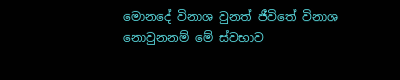මොනදේ විනාශ වුනත් ජීවිතේ විනාශ නොවුනනම් මේ ස්වභාව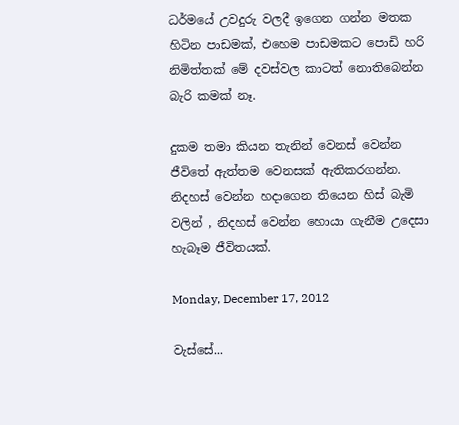ධර්මයේ උවදුරු වලදී ඉගෙන ගන්න මතක හිටින පාඩමක්, එහෙම පාඩමකට පොඩි හරි නිමිත්තක් මේ දවස්වල කාටත් නොතිබෙන්න බැරි කමක් නෑ.

දුකම තමා කියන තැනින් වෙනස් වෙන්න ජීවිතේ ඇත්තම වෙනසක් ඇතිකරගන්න. නිදහස් වෙන්න හදාගෙන තියෙන හිස් බැමි වලින් , නිදහස් වෙන්න හොයා ගැනීම උදෙසා හැබෑම ජීවිතයක්.

Monday, December 17, 2012

වැස්සේ...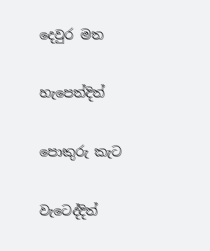දෙවුර මත

හැපෙත්දිත්

පොකුරු කැට

වැටෙද්දිත්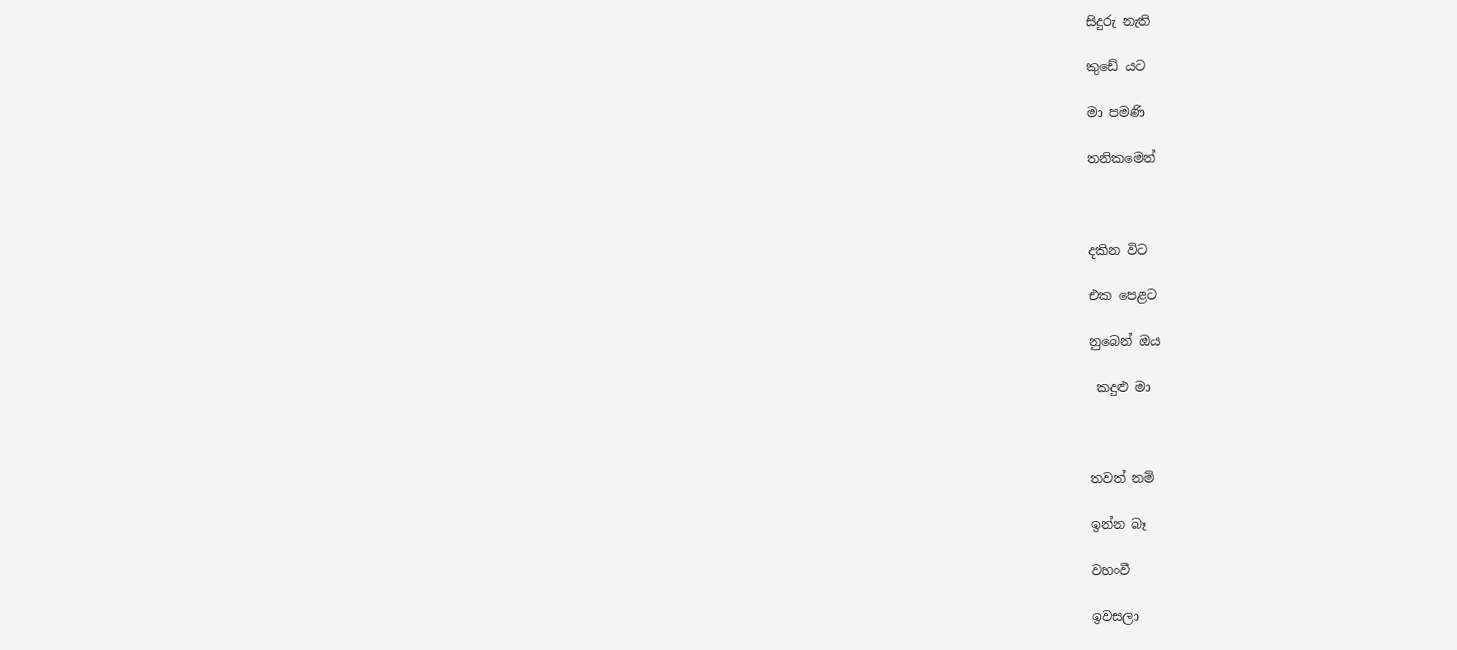සිදුරු නැති

කුඩේ යට

මා පමණි

තනිකමෙන්



දකින විට

එක පෙළට

නුබෙන් ඔය

 කදුළු මා



තවත් නම්

ඉන්න බෑ

වහංවී

ඉවසලා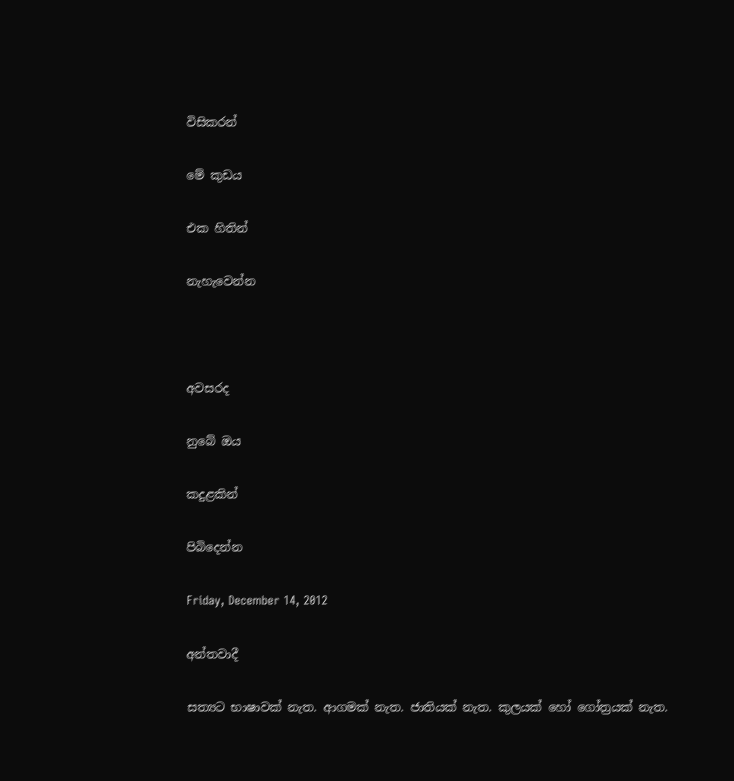විසිකරන්

මේ කුඩය

එක හිතින්

නැහැවෙන්න



අවසරද

නුබේ ඔය

කදුළකින්

පිබිදෙන්න

Friday, December 14, 2012

අන්තවාදී

සත්‍යට භාෂාවක් නැත. ආගමක් නැත. ජාතියක් නැත. කුලයක් හෝ ගෝත්‍රයක් නැත.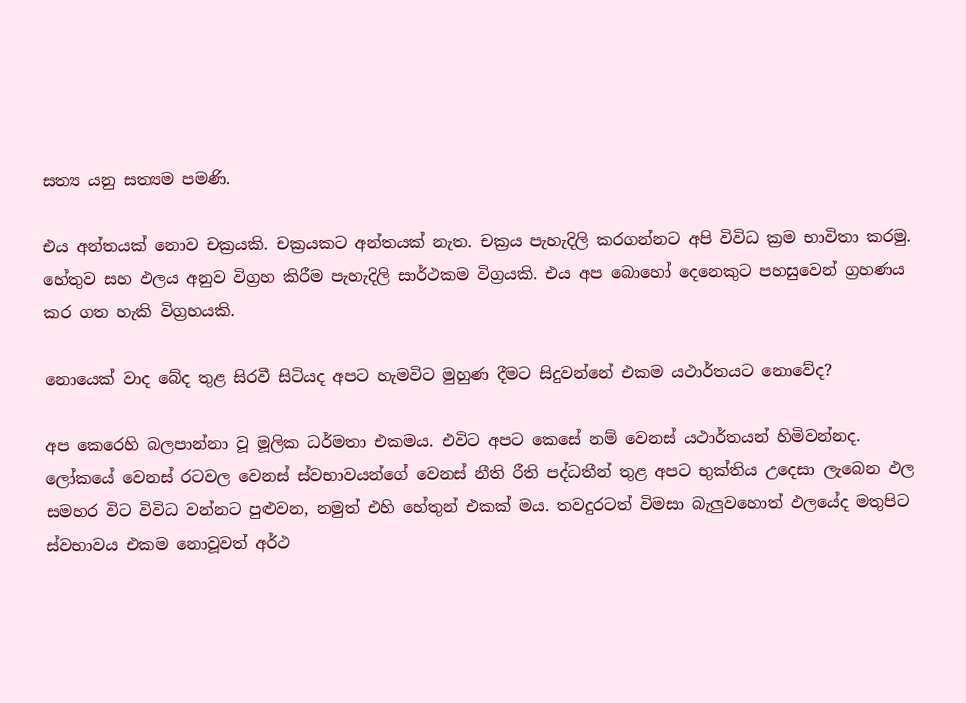සත්‍ය යනු සත්‍යම පමණි.

එය අන්තයක් නොව චක්‍රයකි. චක්‍රයකට අන්තයක් නැත. චක්‍රය පැහැදිලි කරගන්නට අපි විවිධ ක්‍රම භාවිතා කරමු. හේතුව සහ ඵලය අනුව විග්‍රහ කිරීම පැහැදිලි සාර්ථකම විග්‍රයකි. එය අප බොහෝ දෙනෙකුට පහසුවෙන් ග්‍රහණය කර ගත හැකි විග්‍රහයකි.

නොයෙක් වාද බේද තුළ සිරවී සිටියද අපට හැමවිට මුහුණ දීමට සිදුව‍න්නේ එකම යථාර්තයට නොවේද?

අප‍ කෙරෙහි බලපාන්නා වූ මූලික ධර්මතා එකමය. එවිට අපට කෙසේ නම් වෙනස් යථාර්තයන් හිමිවන්නද. ලෝකයේ වෙනස් රටවල වෙනස් ස්වභාවයන්ගේ වෙනස් නීති රීති පද්ධතීන් තුළ අපට භුක්තිය උදෙසා ලැබෙන ඵල සමහර විට විවිධ වන්නට පුළුවන, නමුත් එහි හේතුන් එකක් මය. තවදුරටත් විමසා බැලුවහොත් ඵලයේද මතුපිට ස්වභාවය එකම නොවූවත් අර්ථ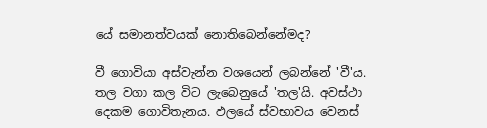යේ සමානත්වයක් නොතිබෙන්නේමද?

වී ගොවියා අස්වැන්න වශයෙන් ලබන්නේ 'වී'ය. තල වගා කල විට ලැබෙනුයේ 'තල'යි. අවස්ථා දෙකම ගොවිතැනය. ඵලයේ ස්වභාවය වෙනස්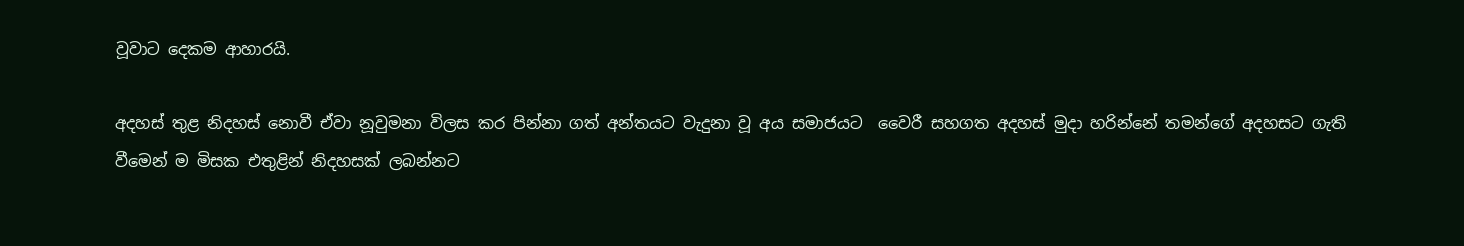වූවාට දෙකම ආහාරයි.

අදහස් තුළ නිදහස් නොවී ඒවා නූවුමනා විලස කර පින්නා ගත් අන්තයට වැදුනා වූ අය සමාජයට  වෛරී සහගත අදහස් මුදා හරින්නේ තමන්ගේ අදහසට ගැති වීමෙන් ම මිසක එතුළින් නිදහසක් ලබන්නට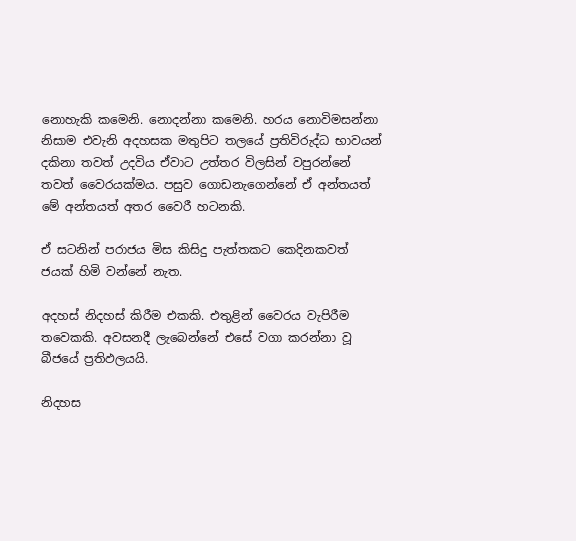නොහැකි කමෙනි. නොදන්නා කමෙනි. හරය නොවිමසන්නා නිසාම එවැනි අදහසක මතුපිට තලයේ ප්‍රතිවිරුද්ධ භාවයන් දකිනා තවත් උදවිය ඒවාට උත්තර විලසින් වපුරන්නේ තවත් වෛරයක්මය. පසුව ගොඩනැගෙන්නේ ඒ අන්තයත් මේ අන්තයත් අතර වෛරී හටනකි.

ඒ සටනින් පරාජය මිස කිසිදු පැත්තකට කෙදිනකවත් ජයක් හිමි වන්නේ නැත.

අදහස් නිදහස් කිරීම එකකි. එතුළින් වෛරය වැපිරීම තවෙකකි. අවසනදී ලැබෙන්නේ එසේ වගා කරන්නා වූ බීජයේ ප්‍රතිඵලයයි.

නිදහස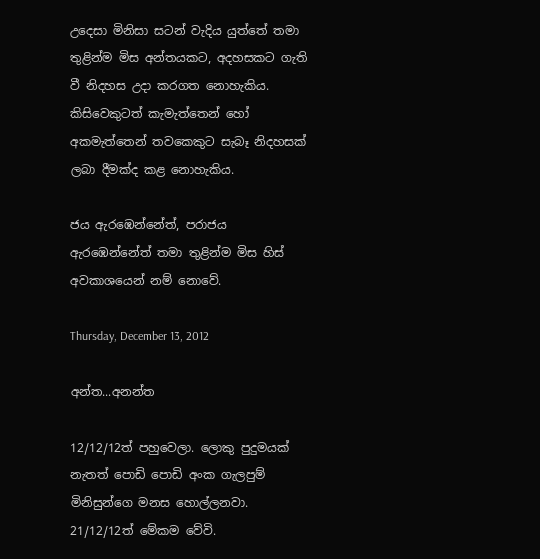උදෙසා මිනිසා සටන් වැදිය යුත්තේ තමා තුළින්ම මිස අන්තයකට, අදහසකට ගැති වී නිදහස උදා කරගත නොහැකිය. කිසිවෙකුටත් කැමැත්තෙන් හෝ අකමැත්තෙන් තවකෙකුට සැබෑ නිදහසක් ලබා දීමක්ද කළ නොහැකිය.

ජය ඇරඹෙන්නේත්, පරාජය ඇරඹෙන්නේත් තමා තුළින්ම මිස හිස් අවකා‍ශයෙන් නම් නොවේ.

Thursday, December 13, 2012

අන්ත...අනන්ත

12/12/12ත් පහුවෙලා. ලොකු පුදුමයක් නැතත් පොඩි පොඩි අංක ගැලපුම් මිනිසුන්ගෙ මනස හොල්ලනවා. 21/12/12ත් මේකම වේවි.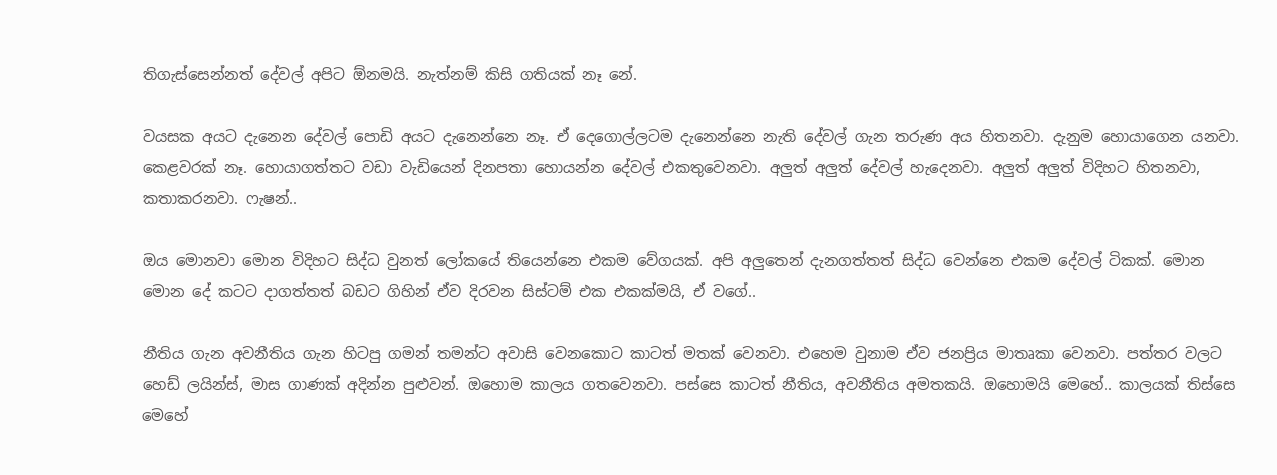තිගැස්සෙන්නත් දේවල් අපිට ඕනමයි. නැත්නම් කිසි ගතියක් නෑ නේ.

වයසක අයට දැනෙන දේවල් පොඩි අයට දැනෙන්නෙ නෑ. ඒ දෙගොල්ලටම දැනෙන්නෙ නැති දේවල් ගැන තරුණ අය හිතනවා. දැනුම හොයාගෙන යනවා. කෙළවරක් නෑ. හොයාගත්තට වඩා වැඩියෙන් දිනපතා හොයන්න දේවල් එකතුවෙනවා. අලුත් ‍අලුත් දේවල් හැදෙනවා. අලුත් අලුත් විදිහට හිතනවා, කතාකරනවා. ෆැෂන්..

ඔය මොනවා මොන විදිහට සිද්ධ වුනත් ලෝකයේ තියෙන්නෙ එකම වේගයක්. අපි අලුතෙන් දැනගත්තත් සිද්ධ වෙන්නෙ එකම දේවල් ටිකක්. මොන මොන දේ කටට දාගත්තත් බඩට ගිහින් ඒව දිරවන සිස්ටම් එක එකක්මයි, ඒ වගේ..

නීතිය ගැන අවනීතිය ගැන හිටපු ගමන් තමන්ට අවාසි වෙනකොට කාටත් මතක් වෙනවා. එහෙම වුනාම ඒව ජනප්‍රිය මාතෘකා වෙනවා. පත්තර වලට හෙඩ් ලයින්ස්, මාස ගාණක් අදින්න පුළුවන්. ඔහොම කාලය ගතවෙනවා. පස්සෙ කාටත් නීතිය, අවනීතිය අමතකයි‍. ඔහොමයි මෙහේ.. කාලයක් තිස්සෙ මෙහේ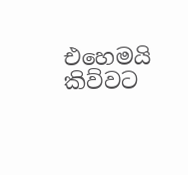එහෙමයි කිව්වට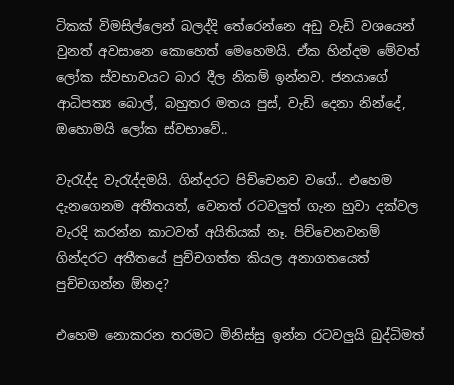ටිකක් විමසිල්ලෙන් බලද්දි තේරෙන්නෙ අඩු වැඩි වශයෙන් වුනත් අවසානෙ කොහෙත් මෙහෙමයි. ඒක හින්දම මේවත් ලෝක ස්වභාවයට බාර දීල නිකම් ඉන්නව. ජනයාගේ ආධිපත්‍ය බොල්, බහුතර මතය පුස්, වැඩි දෙනා නින්දේ, ඔහොමයි ලෝක ස්වභාවේ..

වැරැද්ද වැරැද්දමයි. ගින්දරට පිච්චෙනව වගේ.. එහෙම දැනගෙනම අතීතයත්, වෙනත් රටවලුත් ගැන හුවා දක්වල වැරදි කරන්න කාටවත් අයිතියක් නෑ. පිච්චෙනවනම් ගින්දරට අතීතයේ පුච්චගත්ත කියල අනාගතයෙත් පුච්චගන්න ඕනද?

එහෙම නොකරන තරමට මිනිස්සු ඉන්න රටවලුයි බුද්ධිමත්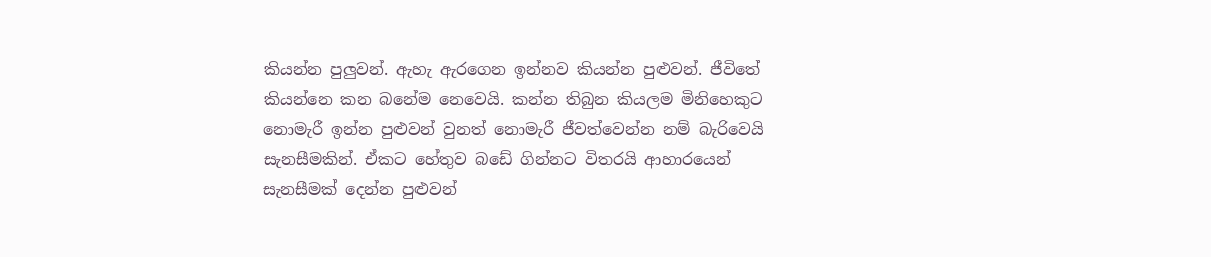කියන්න පුලුවන්. ඇහැ ඇරගෙන ඉන්නව කියන්න පුළුවන්. ජීවිතේ කියන්නෙ කන බනේම නෙවෙයි. කන්න තිබුන කියලම මිනිහෙකුට නොමැරී ඉන්න පුළුවන් වුනත් නොමැරී ජීවත්වෙන්න නම් බැරිවෙයි සැනසීමකින්. ඒකට හේතුව බඩේ ගින්නට විතරයි ආහාරයෙන් සැනසීමක් දෙන්න පුළුවන්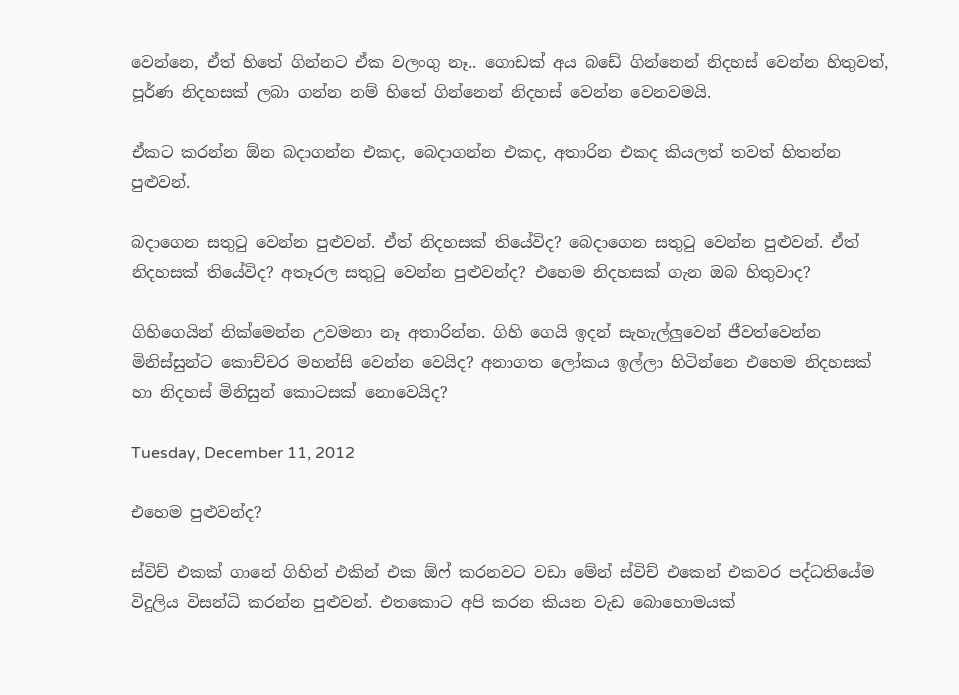වෙන්නෙ, ඒත් හිතේ ගින්නට ඒක වලංගු නෑ.. ගොඩක් අය බඩේ ගින්නෙන් නිදහස් වෙන්න හිතුවත්, පූර්ණ නිදහසක් ලබා ගන්න නම් හිතේ ගින්නෙන් නිදහස් වෙන්න වෙනවමයි.

ඒකට කරන්න ඕන බදාගන්න එකද, බෙදාගන්න එකද, අතාරින එකද කියලත් තවත් හිතන්න පුළුවන්.

බදාගෙන සතුටු වෙන්න පුළුවන්. ඒත් නිදහසක් තියේවිද? බෙදාගෙන සතුටු වෙන්න පුළුවන්. ඒත් නිදහසක් තියේවිද? අතෑරල සතුටු වෙන්න ‍පුළුවන්ද? එහෙම නිදහසක් ගැන ඔබ හිතුවාද?

ගිහිගෙයින් නික්මෙන්න උවමනා නෑ අතාරින්න. ගිහි ගෙයි ඉදන් සැහැල්ලුවෙන් ජීවත්වෙන්න මිනිස්සුන්ට කොච්චර මහන්සි වෙන්න වෙයිද? අනාගත ලෝකය ඉල්ලා හිටින්නෙ එහෙම නිදහසක් හා නිදහස් මිනිසුන් කොටසක් නොවෙයිද?

Tuesday, December 11, 2012

එහෙම පුළුවන්ද?

ස්විච් එකක් ගානේ ගිහින් එකින් එක ඕෆ් කරනවට වඩා මේන් ස්විච් එකෙන් එකවර පද්ධතියේම විදුලිය විසන්ධි කරන්න පුළුවන්. එත‍කොට අපි කරන කියන වැඩ බොහොමයක්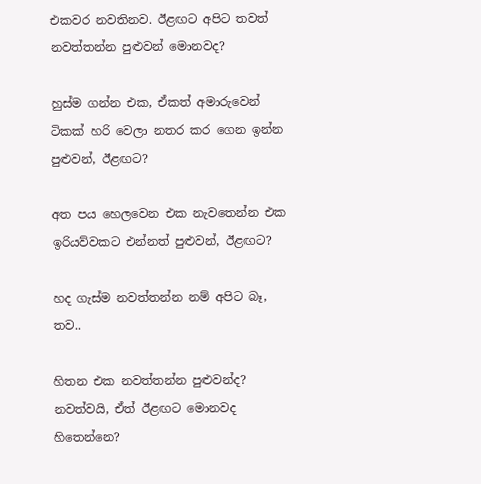එකවර නවතිනව. ඊළඟට අපිට තවත් නවත්තන්න පුළුවන් මොනවද?

හුස්ම ගන්න එක, ඒකත් අමාරුවෙන් ටිකක් හරි වෙලා නතර කර ගෙන ඉන්න පුළුවන්, ඊළඟට?

අත පය හෙලවෙන එක නැවතෙන්න එක ඉරියව්වකට එන්නත් පුළුවන්, ඊළඟට?

හද ගැස්ම නවත්තන්න නම් අපිට බෑ, තව..

හිතන එක නවත්තන්න පුළුවන්ද? නවත්වයි, ඒත් ඊළඟ‍ට මොනවද හිතෙන්නෙ?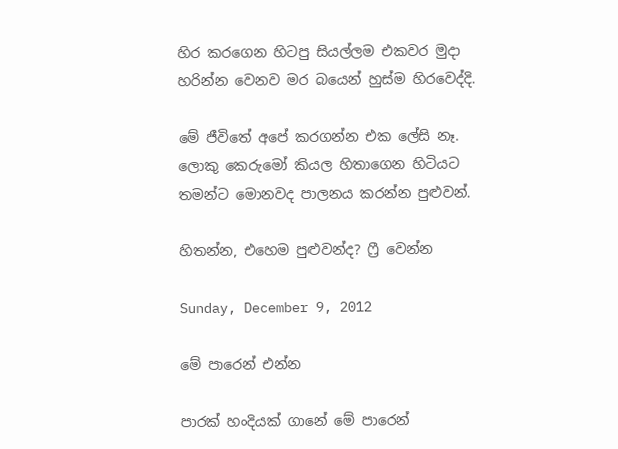හිර කරගෙන හිටපු සියල්ලම එකවර මුදා හරින්න වෙනව මර බයෙන් හුස්ම හිරවෙද්දි.

මේ ජීවිතේ අපේ කරගන්න එක ලේසි නෑ. ලොකු කෙරුමෝ කියල හිතාගෙන හිටියට තමන්ට මොනවද පාලනය කරන්න පුළුවන්.

හිතන්න, එහෙම පුළුවන්ද? ෆ්‍රී වෙන්න

Sunday, December 9, 2012

මේ පාරෙන් එන්න

පාරක් හංදියක් ගානේ මේ පාරෙන්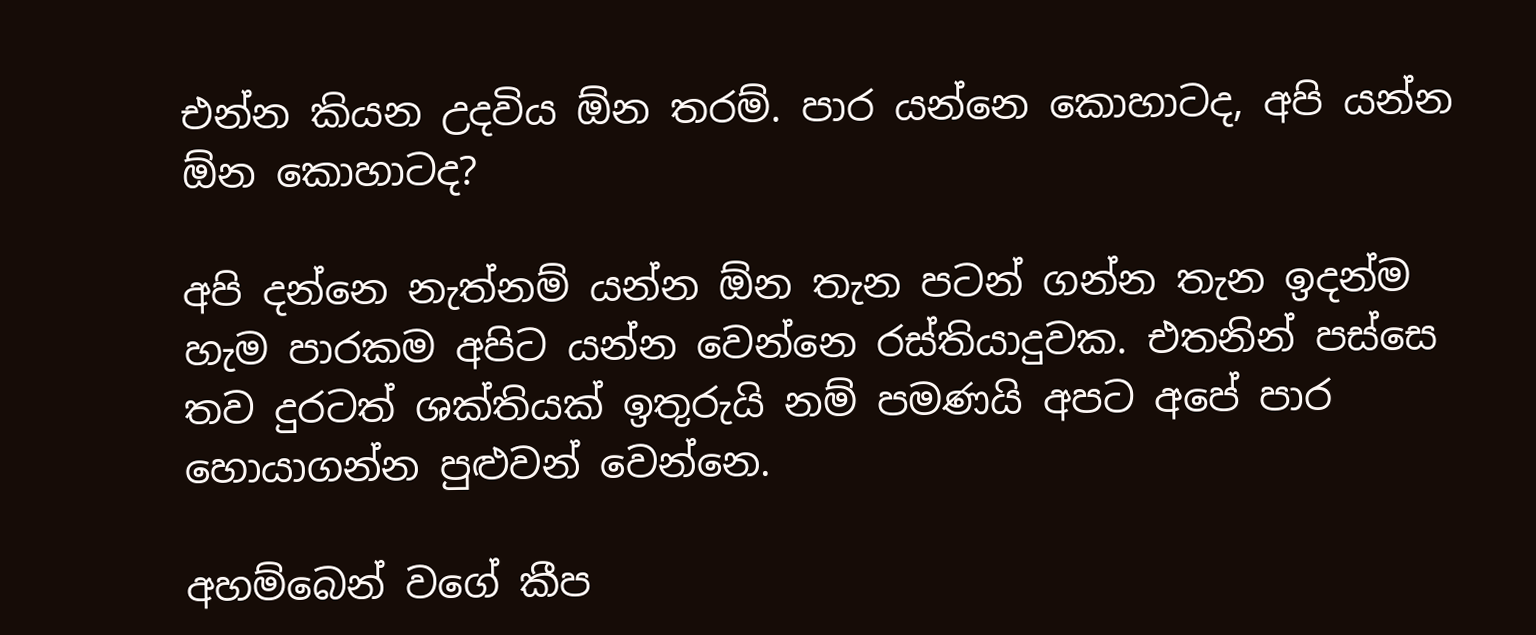එන්න කියන උදවිය ඕන තරම්. පාර යන්නෙ කොහාටද, අපි යන්න ඕන කොහාටද?

අපි දන්නෙ නැත්නම් යන්න ඕන තැන පටන් ගන්න තැන ඉදන්ම හැම පාරකම අපිට යන්න වෙන්නෙ රස්තියාදුවක. එතනින් පස්සෙ තව දුරටත් ශක්තියක් ඉතුරුයි නම් පමණයි අපට අපේ පාර හොයාගන්න පුළුවන් වෙන්නෙ.

අහම්බෙන් වගේ කීප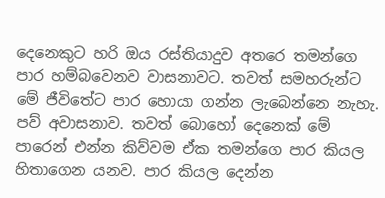දෙනෙකුට හරි ඔය රස්තියාදුව අතරෙ තමන්ගෙ පාර හම්බවෙනව වාසනාවට. තවත් සමහරුන්ට මේ ජීවිතේට පාර හොයා ගන්න ලැබෙන්නෙ නැහැ. පව් අවාසනාව. තවත් බොහෝ දෙනෙක් මේ පාරෙන් එන්න කිව්වම ඒක තමන්ගෙ පාර කියල හිතාගෙන යනව. පාර කියල දෙන්න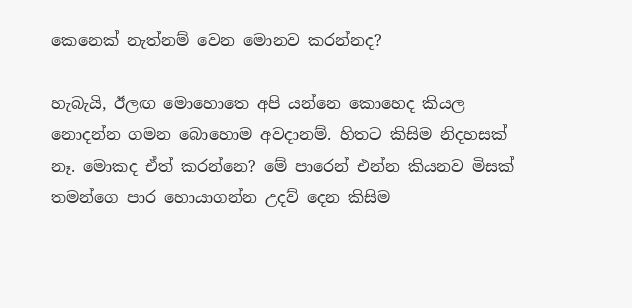කෙනෙක් ‍නැත්නම් වෙන මොනව කරන්නද?

හැබැයි, ඊලඟ මොහොතෙ අපි යන්නෙ කොහෙද කියල නොදන්න ගමන බොහොම අවදානම්. හිතට කිසිම නිදහසක් නෑ. මොකද ඒත් කරන්නෙ? මේ පාරෙන් එන්න කියනව මිසක් තමන්ගෙ පාර හොයාගන්න උදව් දෙන කිසිම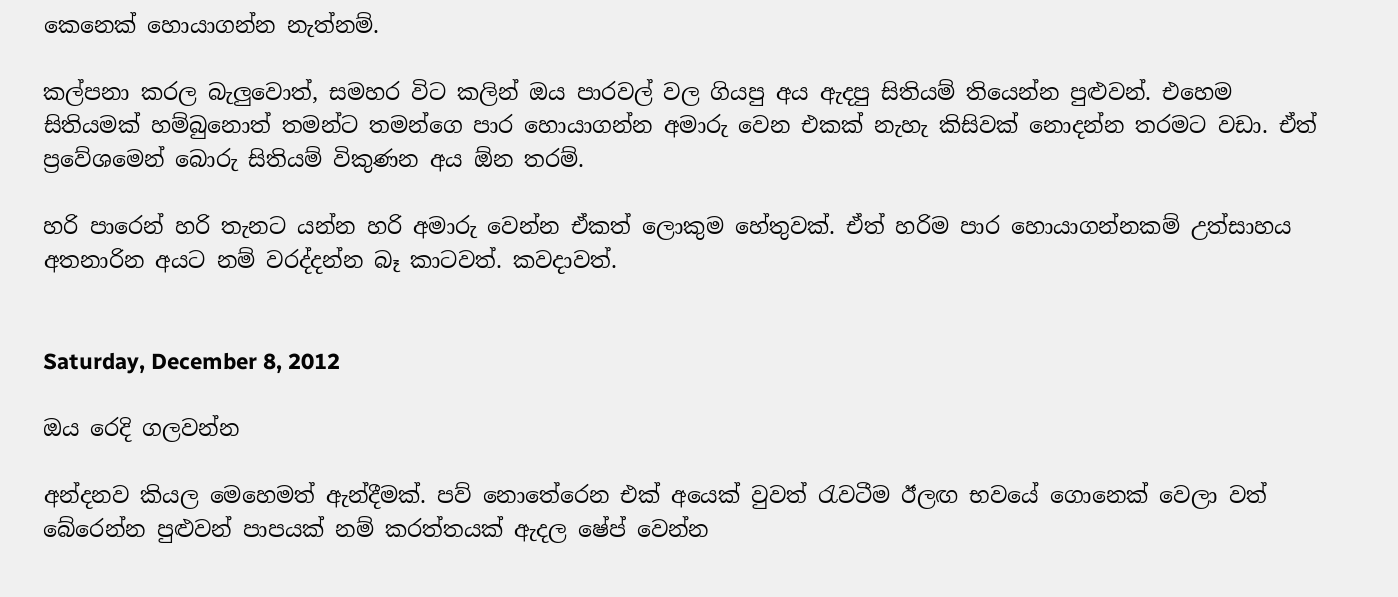කෙනෙක් හොයාගන්න නැත්නම්.

කල්පනා කරල බැලුවොත්, සමහර විට කලින් ඔය පාරවල් වල ගියපු අය ඇදපු සිතියම් තියෙන්න පුළුවන්. එහෙම සිතියමක් හම්බුනොත් තමන්ට තමන්ගෙ පාර හොයාගන්න අමාරු වෙන එකක් නැහැ කිසිවක් නොදන්න තරමට වඩා. ඒත් ප්‍රවේශමෙන් බොරු සිතියම් විකුණන අය ‍ඕන තරම්.

හරි පාරෙන් හරි තැනට යන්න හරි අමාරු වෙන්න ඒකත් ලොකුම හේතුවක්. ඒත් හරිම පාර හොයාගන්නකම් උත්සාහය අතනාරින අයට නම් වරද්දන්න බෑ කාටවත්. කවදාවත්.


Saturday, December 8, 2012

ඔය රෙදි ගලවන්න

අන්දනව කියල මෙහෙමත් ඇන්දීමක්. පව් නොතේරෙන එක් අයෙක් වුවත් රැවටීම ඊලඟ භවයේ ගොනෙක් වෙලා වත් බේරෙන්න පුළුවන් පාපයක් නම් කරත්තයක් ඇදල ෂේප් වෙන්න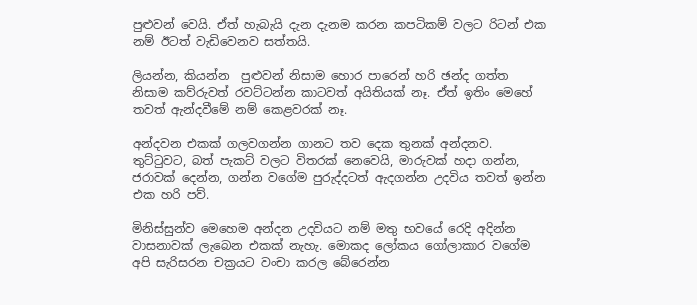පුළුවන් වෙයි. ඒත් හැබැයි දැන දැනම කරන කපටිකම් වලට රිටන් එක නම් ඊටත් වැඩිවෙනව සත්තයි.

ලියන්න, කියන්න  පුළුවන් නිසාම හොර පාරෙන් හරි ඡන්ද ගත්ත නිසාම කව්රුවත් රවට්ටන්න කාටවත් අයිතියක් නෑ. ඒත් ඉතිං මෙහේ තවත් ඇන්දවීමේ නම්‍ කෙළවරක් නෑ.

අන්දවන එකක් ගලවගන්න ගානට තව දෙක තුනක් අන්දනව. තුට්ටුවට, බත් පැකට් වලට විතරක් නෙවෙයි, මාරුවක් හදා ගන්න, ජරාවක් දෙන්න, ගන්න වගේම පුරුද්දටත් ඇදගන්න උදවිය තවත් ඉන්න එක හරි පව්.

මිනිස්සුන්ව මෙහෙම අන්දන උදවියට නම් මතු භවයේ රෙදි අදින්න වාසනාවක් ලැබෙන එකක් නැහැ. මොකද ලෝකය ගෝලාකාර වගේම අපි සැරිසරන චක්‍රයට වංචා කරල බේරෙන්න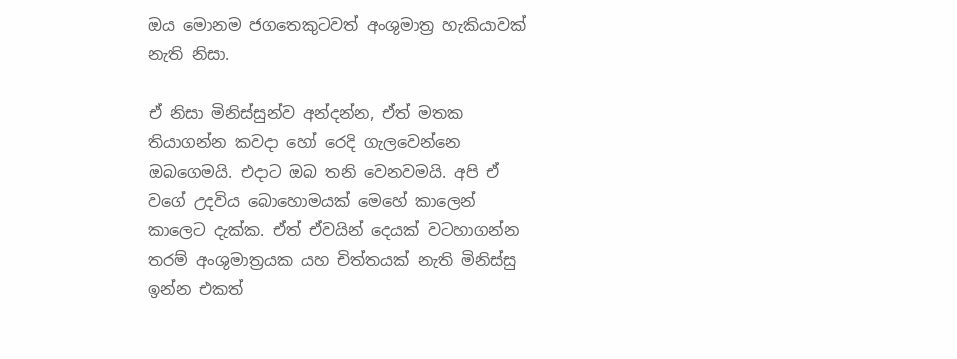ඔය මොනම ජගතෙකුටවත් අංශුමාත්‍ර හැකියාවක් නැති නිසා.

ඒ නිසා මිනිස්සුන්ව අන්දන්න, ඒත් මතක තියාගන්න කවදා හෝ රෙදි ගැලවෙන්නෙ ඔබගෙමයි. එදාට ඔබ තනි වෙනවමයි. අපි ඒ වගේ උදවිය බොහොමයක් මෙහේ කාලෙන් කාලෙට දැක්ක. ඒත් ඒවයින් දෙයක් වටහාගන්න තරම් අංශුමාත්‍රයක යහ චිත්තයක් නැති මිනිස්සු ඉන්න එකත්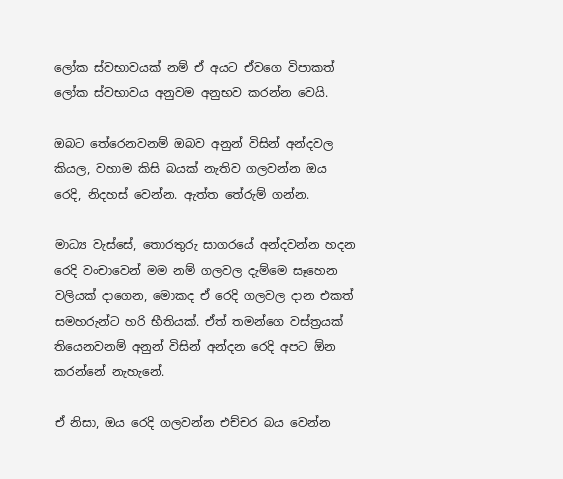ලෝක ස්වභාවයක් නම් ඒ අයට ඒවගෙ විපාකත් ලෝක ස්වභාවය අනුවම අනුභව කරන්න වෙයි.

ඔබට තේරෙනවනම් ඔබව අනුන් විසින් අන්දවල කියල, වහාම කිසි බයක් නැතිව ගලවන්න ඔය රෙදි, නිදහස් වෙන්න. ඇත්ත තේරුම් ගන්න.

මාධ්‍ය වැස්සේ, තොරතුරු සාගරයේ අන්දවන්න හදන රෙදි වංචාවෙන් මම නම් ගලවල දැම්මෙ සෑහෙන වලියක් දාගෙන, මොකද ඒ රෙදි ගලවල දාන එකත් සමහරුන්ට හරි භීතියක්. ඒත් තමන්ගෙ වස්ත්‍රයක් තියෙනවනම් අනුන් විසින් අන්දන රෙදි අපට ඕන කරන්නේ නැ‍හැනේ.

ඒ නිසා, ඔය රෙදි ගලවන්න එච්චර බය වෙන්න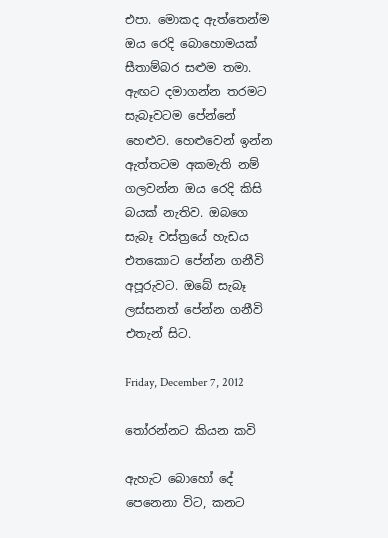එපා. මොකද ඇත්තෙන්ම ඔය රෙදි බොහොමයක් සීතාම්බර සළුම තමා. ඇඟට දමාගන්න තරමට සැබෑවටම පේන්නේ හෙළුව. හෙළුවෙන් ඉන්න ඇත්තටම අකමැති නම් ගලවන්න ඔය රෙදි කිසි බයක් නැතිව. ඔබගෙ සැබෑ වස්ත්‍රයේ හැඩය එතකොට පේන්න ගනීවි අපූරුවට. ඔබේ සැබෑ ලස්සනත් පේන්න ගනීවි එතැන් සිට.

Friday, December 7, 2012

තෝරන්නට කියන කවි

ඇහැට බොහෝ දේ පෙනෙනා විට, කනට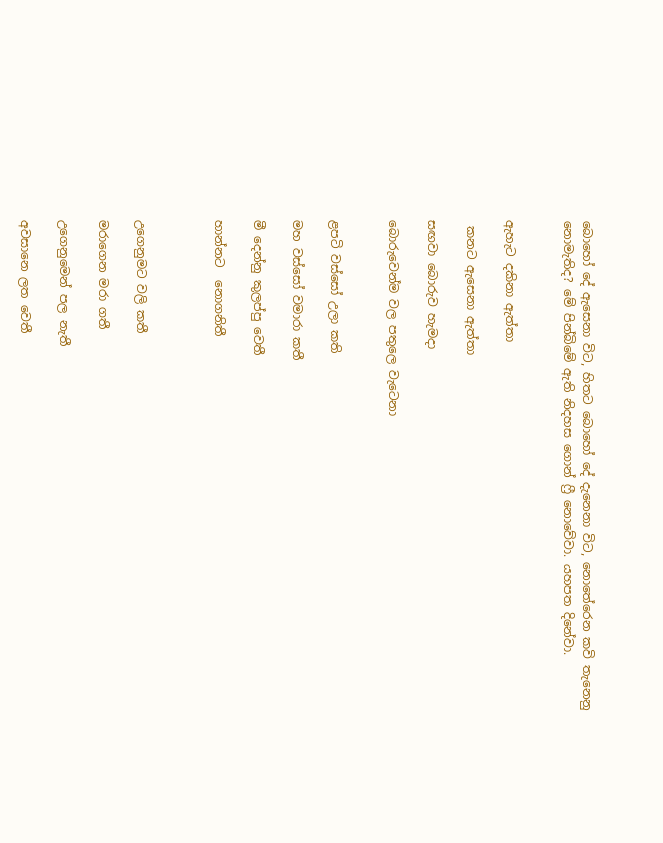බොහෝ දේ ඇසෙනා විට, හිතට බොහෝ දේ දැනෙනා විට, නොතේරෙන කවි තැනෙනු නොමැතිද? මේ පින්බිමේ ඇති නිදහස ගොන් ‍‍ෆ්‍රී නොවේවා. යහපත දිනේවා.


ඇහැට දකිනා ඇත්තා

 කනට ඇසෙනා ඇත්තා

සඟවා බොරුව හැමදා

බොරුවෙන්ම වල පතුලෙ වැටෙනා


ළපටි වස්සෝ උලා කති

මහ වස්සෝ වමාරා කතී

මී දෙන්නු කුලප්පු වෙතී

හාන්නට  නොගනිතී



උගෙනුමට වලි කතී

මරාගෙන මරා ගතී

උගෙනුමෙන් පල නැතී

අවසානෙ ලත වෙතී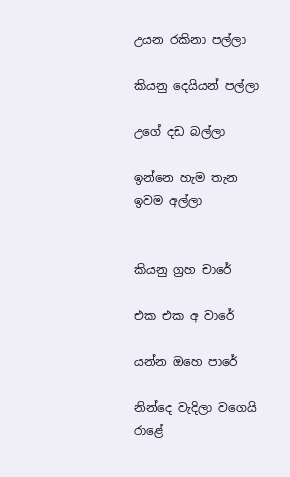උයන රකිනා පල්ලා

කියනු දෙයියන් පල්ලා

උගේ දඩ බල්ලා

ඉන්නෙ හැම තැන ඉවම අල්ලා


කියනු ග්‍රහ චාරේ

එක එක අ වාරේ

යන්න ඔහෙ පාරේ

නින්දෙ වැදිලා වගෙයි රාළේ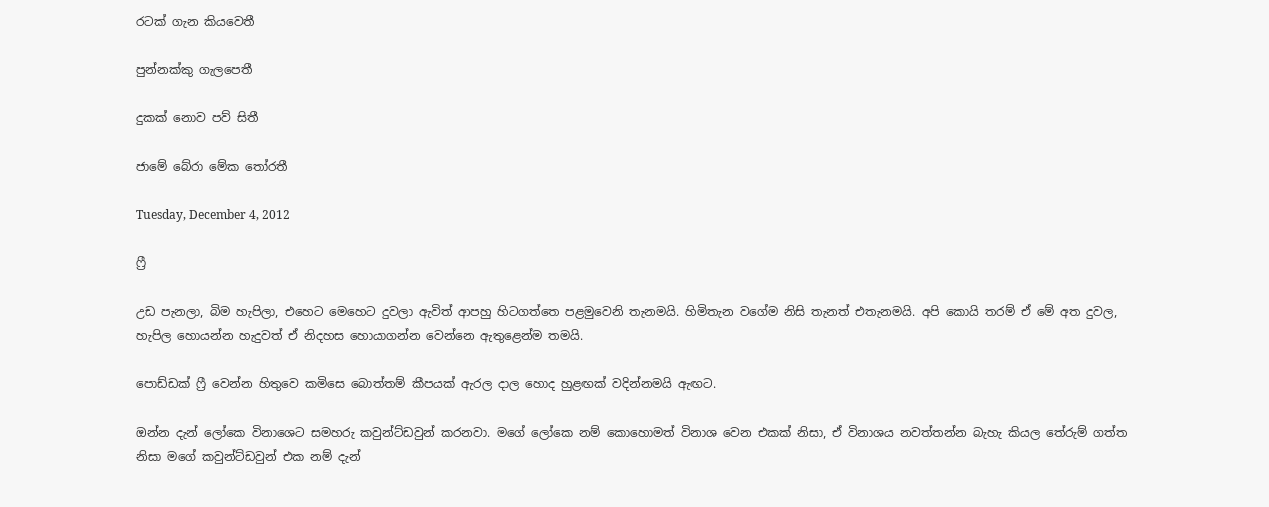රටක් ගැන කියවෙතී

පුන්නක්කු ගැලපෙතී

දුකක් නොව පව් සිතී

ජාමේ බේරා මේක තෝරතී

Tuesday, December 4, 2012

ෆ්‍රී

උඩ පැනලා, බිම හැපිලා, එහෙට මෙහෙට දුවලා ඇවිත් ආපහු හිටගත්තෙ පළමුවෙනි තැනමයි. හිමිතැන වගේම නිසි තැනත් එතැනමයි. අපි කොයි තරම් ඒ මේ අත දුවල, හැපිල හොයන්න හැදුවත් ඒ නිදහස හොයාගන්න වෙන්නෙ ඇතුළෙන්ම තමයි.

පොඩ්ඩක් ෆ්‍රී වෙන්න හිතුවෙ කමිසෙ බොත්තම් කීපයක් ඇරල දාල හොද හුළඟක් වදින්නමයි ඇඟට.

ඔන්න දැන් ලෝකෙ විනාශෙට සමහරු කවුන්ට්ඩවුන් කරනවා. මගේ ලෝකෙ නම් කොහොමත් විනාශ වෙන එකක් නිසා, ඒ විනාශය නවත්තන්න බැහැ කියල තේරුම් ගත්ත නිසා මගේ කවුන්ට්ඩවුන් එක නම් දැන්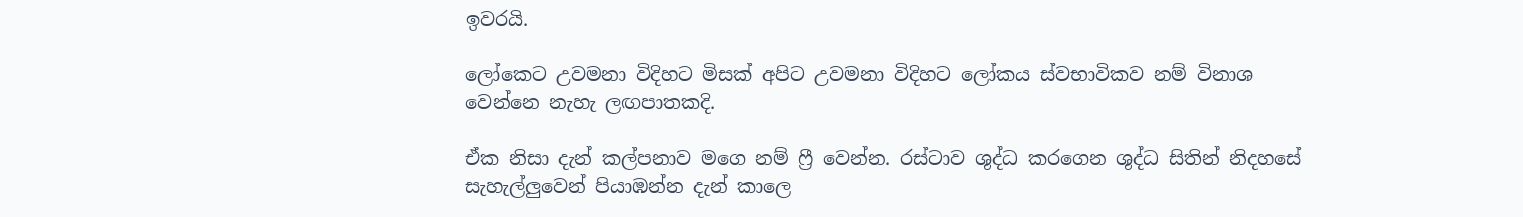ඉවරයි.

ලෝකෙට උවමනා විදිහට මිසක් අපිට උවමනා විදිහට ලෝකය ස්වභාවිකව නම් විනාශ වෙන්නෙ නැහැ ලඟපාතකදි.

ඒක නිසා දැන් කල්පනාව මගෙ නම් ෆ්‍රී වෙන්න. රස්ටාව ශුද්ධ කරගෙන ශුද්ධ සිතින් නිදහසේ සැහැල්ලුවෙන් පියාඹන්න දැන් කාලෙ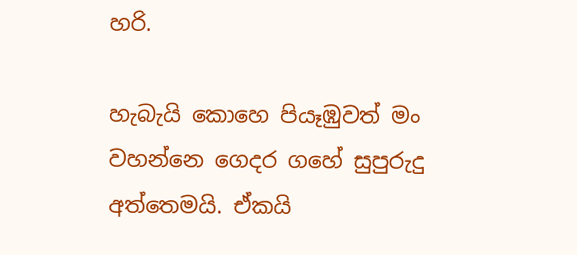හරි.

හැබැයි කොහෙ පියෑඹුවත් මං වහන්නෙ ගෙදර ගහේ සුපුරුදු අත්තෙමයි. ඒකයි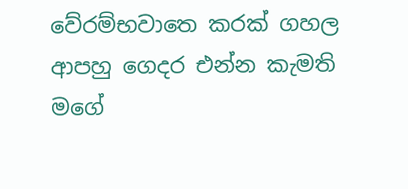වේරම්භවාතෙ කරක් ගහල ආපහු ගෙදර එන්න කැමති මගේ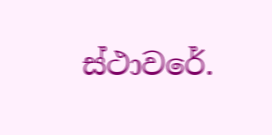ස්ථා‍වරේ.